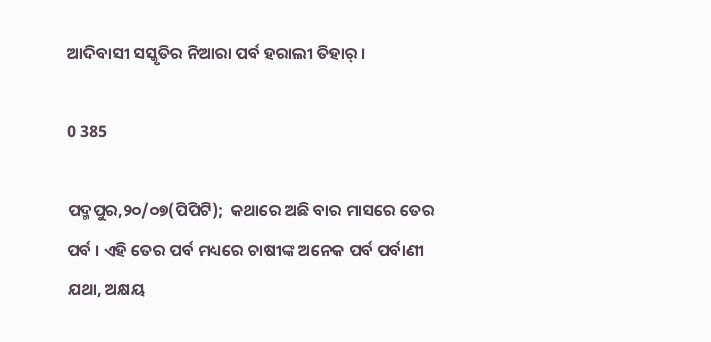ଆଦିବାସୀ ସସ୍କୃତିର ନିଆରା ପର୍ବ ହରାଲୀ ତିହାର୍ ।

0 385

ପଦ୍ମପୁର,୨୦/୦୭(ପିପିଟି);  କଥାରେ ଅଛି ବାର ମାସରେ ତେର ପର୍ବ । ଏହି ତେର ପର୍ବ ମଧ୍ୟରେ ଚାଷୀଙ୍କ ଅନେକ ପର୍ବ ପର୍ବାଣୀ ଯଥା, ଅକ୍ଷୟ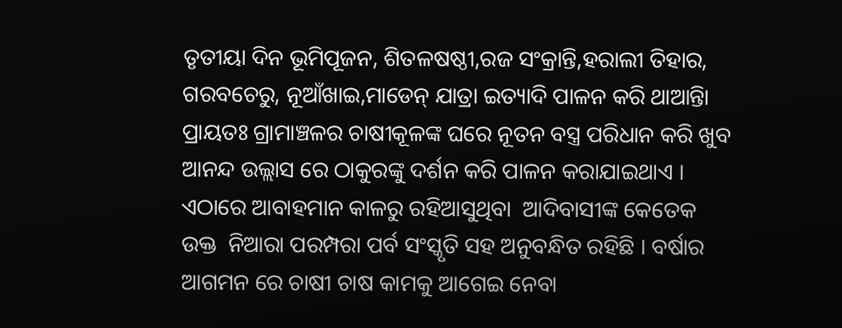ତୃତୀୟା ଦିନ ଭୂମିପୂଜନ, ଶିତଳଷଷ୍ଠୀ,ରଜ ସଂକ୍ରାନ୍ତି,ହରାଲୀ ତିହାର, ଗରବଚେରୁ, ନୂଆଁଖାଇ,ମାଡେନ୍ ଯାତ୍ରା ଇତ୍ୟାଦି ପାଳନ କରି ଥାଆନ୍ତିା ପ୍ରାୟତଃ ଗ୍ରାମାଞ୍ଚଳର ଚାଷୀକୂଳଙ୍କ ଘରେ ନୂତନ ବସ୍ତ୍ର ପରିଧାନ କରି ଖୁବ ଆନନ୍ଦ ଉଲ୍ଲାସ ରେ ଠାକୁରଙ୍କୁ ଦର୍ଶନ କରି ପାଳନ କରାଯାଇଥାଏ । ଏଠାରେ ଆବାହମାନ କାଳରୁ ରହିଆସୁଥିବା  ଆଦିବାସୀଙ୍କ କେତେକ ଉକ୍ତ  ନିଆରା ପରମ୍ପରା ପର୍ବ ସଂସ୍କୃତି ସହ ଅନୁବନ୍ଧିତ ରହିଛି । ବର୍ଷାର ଆଗମନ ରେ ଚାଷୀ ଚାଷ କାମକୁ ଆଗେଇ ନେବା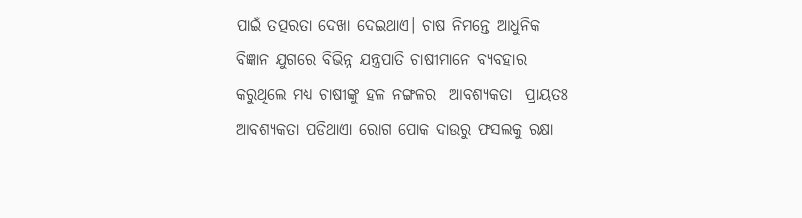ପାଇଁ ତତ୍ପରତା ଦେଖା ଦେଇଥାଏ। ଚାଷ ନିମନ୍ତେ ଆଧୁନିକ  ବିଜ୍ଞାନ ଯୁଗରେ ବିଭିନ୍ନ ଯନ୍ତ୍ରପାତି ଚାଷୀମାନେ ବ୍ୟବହାର କରୁଥିଲେ ମଧ୍ୟ ଚାଷୀଙ୍କୁ ହଳ ନଙ୍ଗଳର  ଆବଶ୍ୟକତା  ପ୍ରାୟତଃ ଆବଶ୍ୟକତା ପଡିଥାଏା ରୋଗ ପୋକ ଦାଉରୁ ଫସଲକୁ ରକ୍ଷା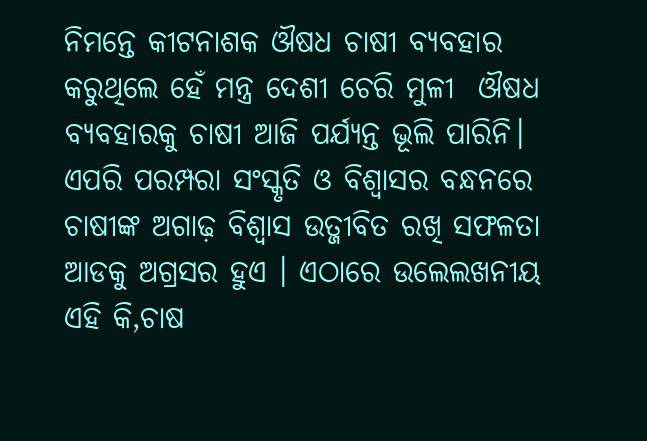ନିମନ୍ତେ କୀଟନାଶକ ଔଷଧ ଚାଷୀ ବ୍ୟବହାର କରୁଥିଲେ ହେଁ ମନ୍ତ୍ର ଦେଶୀ ଚେରି ମୁଳୀ  ଔଷଧ ବ୍ୟବହାରକୁ ଚାଷୀ ଆଜି ପର୍ଯ୍ୟନ୍ତ ଭୂଲି ପାରିନି। ଏପରି ପରମ୍ପରା ସଂସ୍କୃତି ଓ ବିଶ୍ୱାସର ବନ୍ଧନରେ ଚାଷୀଙ୍କ ଅଗାଢ଼ ବିଶ୍ୱାସ ଉତ୍ଜୀବିତ ରଖି ସଫଳତା ଆଡକୁ ଅଗ୍ରସର ହୁଏ । ଏଠାରେ ଉଲେଲଖନୀୟ ଏହି କି,ଚାଷ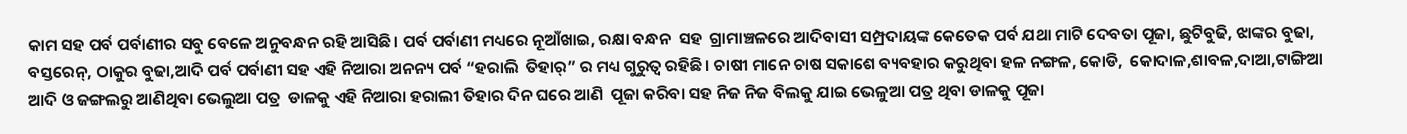କାମ ସହ ପର୍ବ ପର୍ବାଣୀର ସବୁ ବେଳେ ଅନୁବନ୍ଧନ ରହି ଆସିଛି। ପର୍ବ ପର୍ବାଣୀ ମଧ୍ୟରେ ନୂଆଁଖାଇ, ରକ୍ଷା ବନ୍ଧନ  ସହ  ଗ୍ରାମାଞ୍ଚଳରେ ଆଦିବାସୀ ସମ୍ପ୍ରଦାୟଙ୍କ କେତେକ ପର୍ବ ଯଥା ମାଟି ଦେବତା ପୂଜା, ଛୁଟିବୁଢି, ଝାଙ୍କର ବୁଢା, ବସ୍ତରେନ୍, ଠାକୁର ବୁଢା,ଆଦି ପର୍ବ ପର୍ବାଣୀ ସହ ଏହି ନିଆରା ଅନନ୍ୟ ପର୍ବ “ହରାଲି  ତିହାର୍” ର ମଧ୍ୟ ଗୁରୁତ୍ଵ ରହିଛି। ଚାଷୀ ମାନେ ଚାଷ ସକାଶେ ବ୍ୟବହାର କରୁଥିବା ହଳ ନଙ୍ଗଳ, କୋଡି,  କୋଦାଳ,ଶାବଳ,ଦାଆ,ଟାଙ୍ଗିଆ ଆଦି ଓ ଜଙ୍ଗଲରୁ ଆଣିଥିବା ଭେଲୁଆ ପତ୍ର  ଡାଳକୁ ଏହି ନିଆରା ହରାଲୀ ତିହାର ଦିନ ଘରେ ଆଣି  ପୂଜା କରିବା ସହ ନିଜ ନିଜ ବିଲକୁ ଯାଇ ଭେଳୁଆ ପତ୍ର ଥିବା ଡାଳକୁ ପୂଜା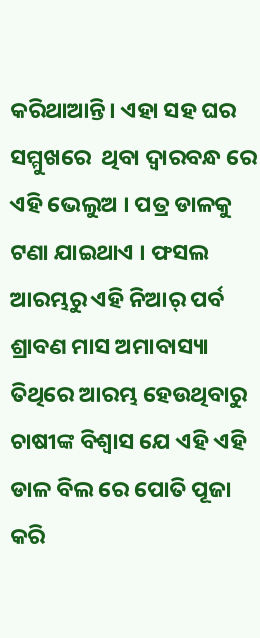କରିଥାଆନ୍ତି। ଏହା ସହ ଘର ସମ୍ମୁଖରେ  ଥିବା ଦ୍ୱାରବନ୍ଧ ରେ ଏହି ଭେଲୁଅ । ପତ୍ର ଡାଳକୁ ଟଣା ଯାଇଥାଏ । ଫସଲ ଆରମ୍ଭରୁ ଏହି ନିଆର୍ ପର୍ବ ଶ୍ରାବଣ ମାସ ଅମାବାସ୍ୟା ତିଥିରେ ଆରମ୍ଭ ହେଉଥିବାରୁ ଚାଷୀଙ୍କ ବିଶ୍ୱାସ ଯେ ଏହି ଏହି ଡାଳ ବିଲ ରେ ପୋତି ପୂଜା କରି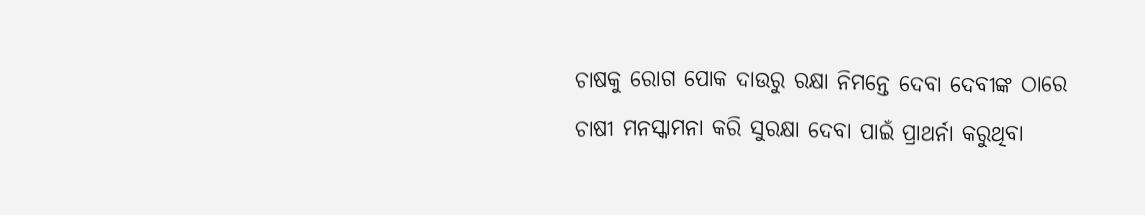ଚାଷକୁ ରୋଗ ପୋକ ଦାଉରୁ ରକ୍ଷା ନିମନ୍ତେ ଦେବା ଦେବୀଙ୍କ ଠାରେ ଚାଷୀ ମନସ୍କାମନା କରି ସୁରକ୍ଷା ଦେବା ପାଇଁ ପ୍ରାଥର୍ନା କରୁଥିବା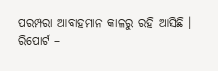ପରମ୍ପରା ଆବାହମାନ କାଳରୁ ରହି ଆସିଛି ।
ରିପୋର୍ଟ –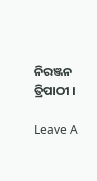ନିରଞ୍ଜନ ତ୍ରିପାଠୀ ।

Leave A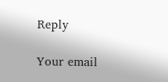Reply

Your email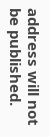address will not be published.